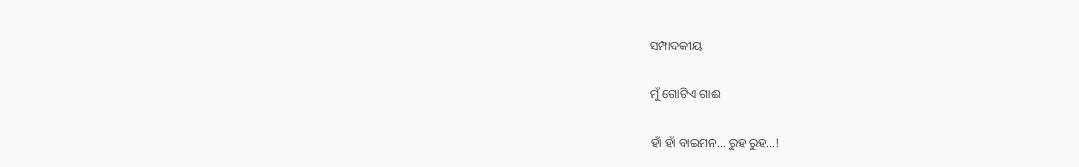ସମ୍ପାଦକୀୟ

ମୁଁ ଗୋଟିଏ ଗାଈ

ହାଁ ହାଁ ବାଇମନ… ରୁହ ରୁହ…!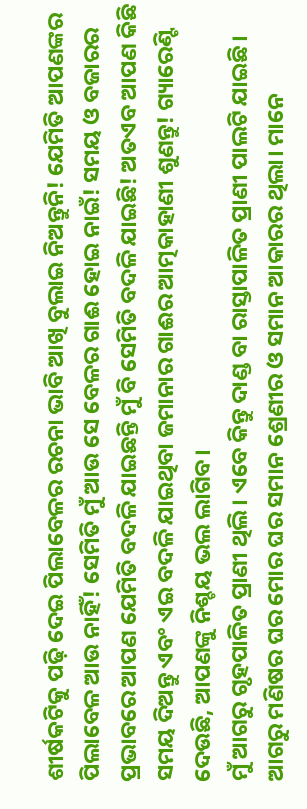ଶୀର୍ଷକଟିକୁ ପଢ଼ି ଦେଇ ପିଲାବେଳର ରଚନା ଭାବି ଆଖି ବୁଲାଇ ନିଅନ୍ତୁନି! ଯେମିତି ଆପଣଙ୍କର ପିଲାବେଳ ଆଉ ନାହିଁ! ସେମିତି ମୁଁ ଆଉ ସେ ବେଳର ଗାଈ ହୋଇ ନାଇଁ! ସମୟ ଓ ବଜାରର ପ୍ରଭାବରେ ଆପଣ ଯେମିତି ବଦଳି ଯାଇଛନ୍ତି ମୁଁ ବି ସେମିତି ବଦଳି ଯାଇଛି! ଅତଏବ ଆପଣ କିଛି ସମୟ ଦିଅନ୍ତୁ ଏବଂ ଏଇ ବଦଳି ଯାଇଥିବା ଜମାନାର ଗାଈର ଆତ୍ମକାହାଣୀ ଶୁଣନ୍ତୁ! ଗ୍ୟାରେଣ୍ଟି ଦେଉଛି, ଆପଣଙ୍କୁ ନିଶ୍ଚୟ ଭଲ ଲାଗିବ।
ମୁଁ ଆଗରୁ ଗୃହପାଳିତ ପ୍ରାଣୀ ଥିଲି। ଏବେ କିନ୍ତୁ ଦାଣ୍ଡ ବା ରାସ୍ତାପାଳିତ ପ୍ରାଣୀ ପାଲଟି ଯାଇଛି। ଆଗରୁ ମଣିଷର ଘର ମୋର ଘର ସମାନ ଶ୍ରେଣୀର ଓ ସମାନ ଆକାରର ଥିଲା। ମାନେ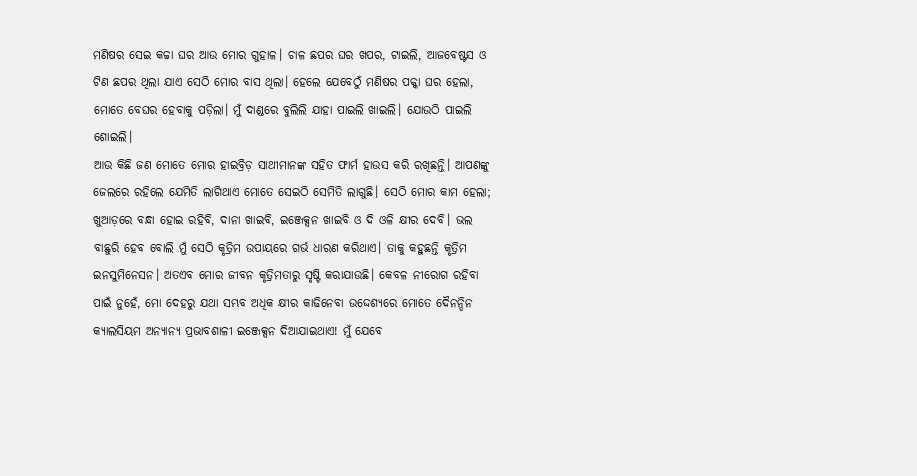ମଣିଷର ସେଇ କଚ୍ଚା ଘର ଆଉ ମୋର ଗୁହାଳ। ଚାଳ ଛପର ଘର ଖପର, ଟାଇଲି, ଆଜବେଷ୍ଟସ ଓ ଟିଣ ଛପର ଥିଲା ଯାଏ ସେଠି ମୋର ବାସ ଥିଲା। ହେଲେ ଯେବେଠୁଁ ମଣିଷର ପକ୍କା ଘର ହେଲା, ମୋତେ ବେଘର ହେବାକୁ ପଡ଼ିଲା। ମୁଁ ଦାଣ୍ଡରେ ବୁଲିଲି ଯାହା ପାଇଲି ଖାଇଲି। ଯୋଉଠି ପାଇଲି ଶୋଇଲି।
ଆଉ କିଛି ଜଣ ମୋତେ ମୋର ହାଇବ୍ରିଡ଼ ସାଥୀମାନଙ୍କ ସହିତ ଫାର୍ମ ହାଉସ କରି ରଖିଛନ୍ତି। ଆପଣଙ୍କୁ ଜେଲରେ ରହିଲେ ଯେମିତି ଲାଗିଥାଏ ମୋତେ ସେଇଠି ସେମିତି ଲାଗୁଛି। ସେଠି ମୋର କାମ ହେଲା; ଖୁଆଡ଼ରେ ବନ୍ଧା ହୋଇ ରହିବି, ଦାନା ଖାଇବି, ଇଞ୍ଜେକ୍ସନ ଖାଇବି ଓ ଦି ଓଳି କ୍ଷୀର ଦେବି। ଭଲ ବାଛୁରି ହେବ ବୋଲି ମୁଁ ସେଠି କୃତ୍ରିମ ଉପାୟରେ ଗର୍ଭ ଧାରଣ କରିଥାଏ। ତାକୁ କହୁଛନ୍ତି କୃତ୍ରିମ ଇନସୁମିନେସନ। ଅତଏବ ମୋର ଜୀବନ କୃତ୍ରିମତାରୁ ସୃଷ୍ଟି କରାଯାଉଛି। କେବଳ ନୀରୋଗ ରହିବା ପାଇଁ ନୁହେଁ, ମୋ ଦେହରୁ ଯଥା ସମ୍ଭବ ଅଧିକ କ୍ଷୀର କାଢିନେବା ଉଦ୍ଦେଶ୍ୟରେ ମୋତେ ଦୈନନ୍ଦିନ କ୍ୟାଲସିୟମ ଅନ୍ୟାନ୍ୟ ପ୍ରଭାବଶାଳୀ ଇଞ୍ଜେକ୍ସନ ଦିଆଯାଇଥାଏ! ମୁଁ ଯେବେ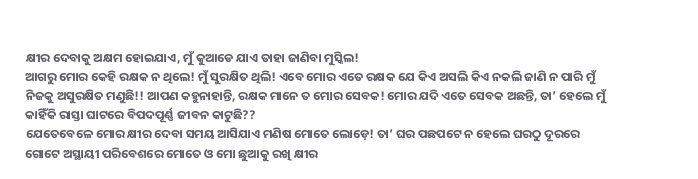କ୍ଷୀର ଦେବାକୁ ଅକ୍ଷମ ହୋଇଯାଏ, ମୁଁ କୁଆଡେ ଯାଏ ତାହା ଜାଣିବା ମୁସ୍କିଲ!
ଆଗରୁ ମୋର କେହି ରକ୍ଷକ ନ ଥିଲେ! ମୁଁ ସୁରକ୍ଷିତ ଥିଲି! ଏବେ ମୋର ଏତେ ରକ୍ଷକ ଯେ କିଏ ଅସଲି କିଏ ନକଲି ଜାଣି ନ ପାରି ମୁଁ ନିଜକୁ ଅସୁରକ୍ଷିତ ମଣୁଛି!! ଆପଣ କହୁନାହାନ୍ତି, ରକ୍ଷକ ମାନେ ତ ମୋର ସେବକ! ମୋର ଯଦି ଏତେ ସେବକ ଅଛନ୍ତି, ତା’ ହେଲେ ମୁଁ କାହିଁକି ରାସ୍ତା ଘାଟରେ ବିପଦପୂର୍ଣ୍ଣ ଜୀବନ କାଟୁଛି??
ଯେତେବେଳେ ମୋର କ୍ଷୀର ଦେବା ସମୟ ଆସିଯାଏ ମଣିଷ ମୋତେ ଲୋଡ଼େ! ତା’ ଘର ପଛପଟେ ନ ହେଲେ ଘରଠୁ ଦୂରରେ ଗୋଟେ ଅସ୍ଥାୟୀ ପରିବେଶରେ ମୋତେ ଓ ମୋ ଛୁଆକୁ ରଖି କ୍ଷୀର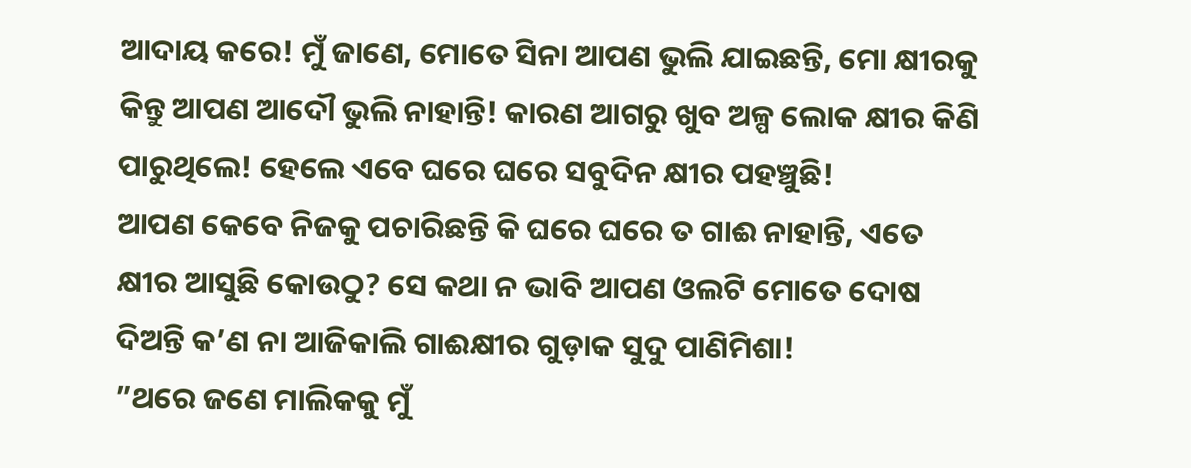ଆଦାୟ କରେ! ମୁଁ ଜାଣେ, ମୋତେ ସିନା ଆପଣ ଭୁଲି ଯାଇଛନ୍ତି, ମୋ କ୍ଷୀରକୁ କିନ୍ତୁ ଆପଣ ଆଦୌ ଭୁଲି ନାହାନ୍ତି! କାରଣ ଆଗରୁ ଖୁବ ଅଳ୍ପ ଲୋକ କ୍ଷୀର କିଣି ପାରୁଥିଲେ! ହେଲେ ଏବେ ଘରେ ଘରେ ସବୁଦିନ କ୍ଷୀର ପହଞ୍ଚୁଛି!
ଆପଣ କେବେ ନିଜକୁ ପଚାରିଛନ୍ତି କି ଘରେ ଘରେ ତ ଗାଈ ନାହାନ୍ତି, ଏତେ କ୍ଷୀର ଆସୁଛି କୋଉଠୁ? ସେ କଥା ନ ଭାବି ଆପଣ ଓଲଟି ମୋତେ ଦୋଷ ଦିଅନ୍ତି କ’ଣ ନା ଆଜିକାଲି ଗାଈକ୍ଷୀର ଗୁଡ଼ାକ ସୁଦୁ ପାଣିମିଶା!
”ଥରେ ଜଣେ ମାଲିକକୁ ମୁଁ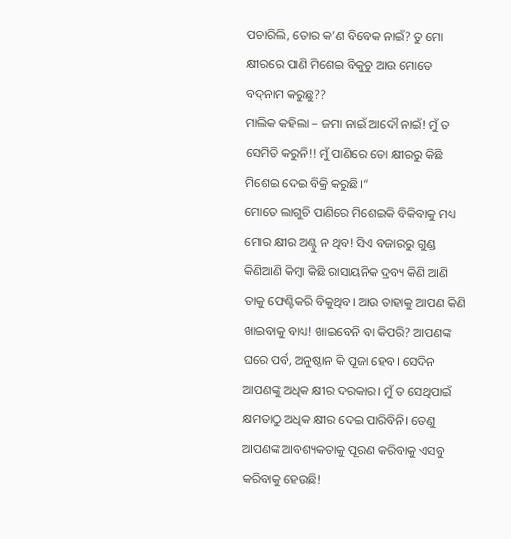ପଚାରିଲି, ତୋର କ’ଣ ବିବେକ ନାଇଁ? ତୁ ମୋ କ୍ଷୀରରେ ପାଣି ମିଶେଇ ବିକୁଚୁ ଆଉ ମୋତେ ବଦ୍‌ନାମ କରୁଛୁ??
ମାଲିକ କହିଲା – ଜମା ନାଇଁ ଆଦୌ ନାଇଁ! ମୁଁ ତ ସେମିତି କରୁନି!! ମୁଁ ପାଣିରେ ତୋ କ୍ଷୀରରୁ କିଛି ମିଶେଇ ଦେଇ ବିକ୍ରି କରୁଛି।“
ମୋତେ ଲାଗୁଚି ପାଣିରେ ମିଶେଇକି ବିକିବାକୁ ମଧ୍ୟ ମୋର କ୍ଷୀର ଅଣ୍ଟୁ ନ ଥିବ! ସିଏ ବଜାରରୁ ଗୁଣ୍ଡ କିଣିଆଣି କିମ୍ବା କିଛି ରାସାୟନିକ ଦ୍ରବ୍ୟ କିଣି ଆଣି ତାକୁ ଫେଣ୍ଟିକରି ବିକୁଥିବ। ଆଉ ତାହାକୁ ଆପଣ କିଣି ଖାଇବାକୁ ବାଧ୍ୟ! ଖାଇବେନି ବା କିପରି? ଆପଣଙ୍କ ଘରେ ପର୍ବ, ଅନୁଷ୍ଠାନ କି ପୂଜା ହେବ। ସେଦିନ ଆପଣଙ୍କୁ ଅଧିକ କ୍ଷୀର ଦରକାର। ମୁଁ ତ ସେଥିପାଇଁ କ୍ଷମତାଠୁ ଅଧିକ କ୍ଷୀର ଦେଇ ପାରିବିନି। ତେଣୁ ଆପଣଙ୍କ ଆବଶ୍ୟକତାକୁ ପୂରଣ କରିବାକୁ ଏସବୁ କରିବାକୁ ହେଉଛି!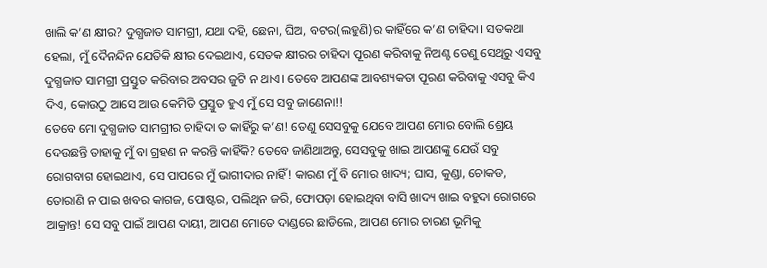ଖାଲି କ’ଣ କ୍ଷୀର? ଦୁଗ୍ଧଜାତ ସାମଗ୍ରୀ, ଯଥା ଦହି, ଛେନା, ଘିଅ, ବଟର(ଲହୁଣି)ର କାହିଁରେ କ’ଣ ଚାହିଦା। ସତକଥା ହେଲା, ମୁଁ ଦୈନନ୍ଦିନ ଯେତିକି କ୍ଷୀର ଦେଇଥାଏ, ସେତକ କ୍ଷୀରର ଚାହିଦା ପୂରଣ କରିବାକୁ ନିଅଣ୍ଟ ତେଣୁ ସେଥିରୁ ଏସବୁ ଦୁଗ୍ଧଜାତ ସାମଗ୍ରୀ ପ୍ରସ୍ତୁତ କରିବାର ଅବସର ଜୁଟି ନ ଥାଏ। ତେବେ ଆପଣଙ୍କ ଆବଶ୍ୟକତା ପୂରଣ କରିବାକୁ ଏସବୁ କିଏ ଦିଏ, କୋଉଠୁ ଆସେ ଆଉ କେମିତି ପ୍ରସ୍ତୁତ ହୁଏ ମୁଁ ସେ ସବୁ ଜାଣେନା!!
ତେବେ ମୋ ଦୁଗ୍ଧଜାତ ସାମଗ୍ରୀର ଚାହିଦା ତ କାହିଁରୁ କ’ଣ! ତେଣୁ ସେସବୁକୁ ଯେବେ ଆପଣ ମୋର ବୋଲି ଶ୍ରେୟ ଦେଉଛନ୍ତି ତାହାକୁ ମୁଁ ବା ଗ୍ରହଣ ନ କରନ୍ତି କାହିଁକି? ତେବେ ଜାଣିଥାଅନ୍ତୁ, ସେସବୁକୁ ଖାଇ ଆପଣଙ୍କୁ ଯେଉଁ ସବୁ ରୋଗବାଗ ହୋଇଥାଏ, ସେ ପାପରେ ମୁଁ ଭାଗୀଦାର ନାହିଁ! କାରଣ ମୁଁ ବି ମୋର ଖାଦ୍ୟ; ଘାସ, କୁଣ୍ଡା, ଚୋକଡ, ତୋରାଣି ନ ପାଇ ଖବର କାଗଜ, ପୋଷ୍ଟର, ପଲିଥିନ ଜରି, ଫୋପଡ଼ା ହୋଇଥିବା ବାସି ଖାଦ୍ୟ ଖାଇ ବହୁଦା ରୋଗରେ ଆକ୍ରାନ୍ତ! ସେ ସବୁ ପାଇଁ ଆପଣ ଦାୟୀ, ଆପଣ ମୋତେ ଦାଣ୍ଡରେ ଛାଡିଲେ, ଆପଣ ମୋର ଚାରଣ ଭୂମିକୁ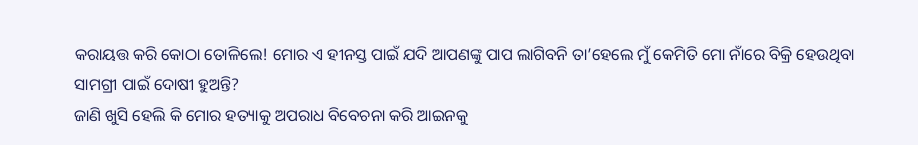କରାୟତ୍ତ କରି କୋଠା ତୋଳିଲେ! ମୋର ଏ ହୀନସ୍ତ ପାଇଁ ଯଦି ଆପଣଙ୍କୁ ପାପ ଲାଗିବନି ତା’ହେଲେ ମୁଁ କେମିତି ମୋ ନାଁରେ ବିକ୍ରି ହେଉଥିବା ସାମଗ୍ରୀ ପାଇଁ ଦୋଷୀ ହୁଅନ୍ତି?
ଜାଣି ଖୁସି ହେଲି କି ମୋର ହତ୍ୟାକୁ ଅପରାଧ ବିବେଚନା କରି ଆଇନକୁ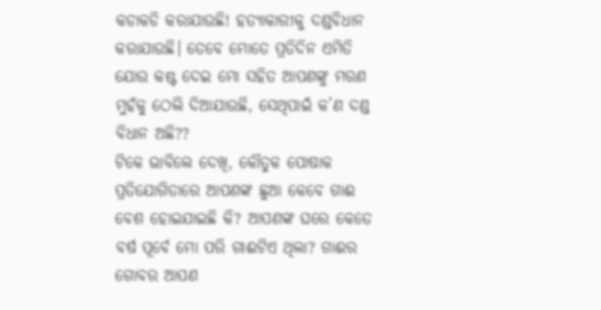କଡାକଡି କରାଯାଉଛି! ହତ୍ୟାକାରୀକୁ ଦଣ୍ଡବିଧାନ କରାଯାଉଛି। ତେବେ ମୋତେ ପ୍ରତିଦିନ ଏମିତି ଯୋଉ କଷ୍ଟ ଦେଇ ମୋ ସହିତ ଆପଣଙ୍କୁ ମରଣ ମୁହଁକୁ ଠେଲି ଦିଆଯାଉଛି, ସେଥିପାଇଁ କ’ଣ ଦଣ୍ଡ ବିଧାନ ଅଛି??
ଟିକେ ଭାବିଲେ ଦେଖି, କୌତୁକ ପୋଷାକ ପ୍ରତିଯୋଗିତାରେ ଆପଣଙ୍କ ଛୁଆ କେବେ ଗାଈ ବେଶ ହୋଇଯାଇଛି କି? ଆପଣଙ୍କ ଘରେ କେତେ ବର୍ଷ ପୂର୍ବେ ମୋ ପରି ଗାଈଟିଏ ଥିଲା? ଗାଈର ଗୋବର ଆପଣ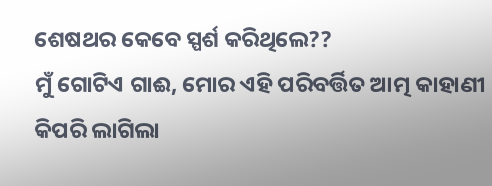ଶେଷଥର କେବେ ସ୍ପର୍ଶ କରିଥିଲେ??
ମୁଁ ଗୋଟିଏ ଗାଈ, ମୋର ଏହି ପରିବର୍ତ୍ତିତ ଆତ୍ମ କାହାଣୀ କିପରି ଲାଗିଲା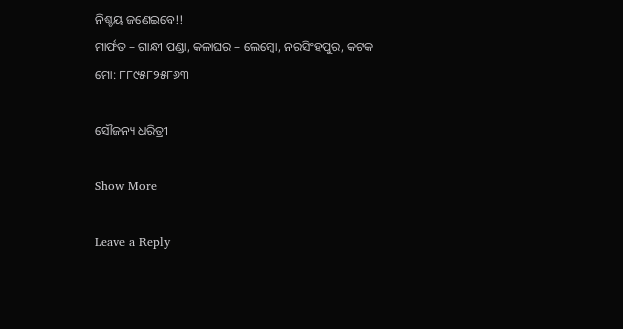ନିଶ୍ଚୟ ଜଣେଇବେ!!
ମାର୍ଫତ – ଗାନ୍ଧୀ ପଣ୍ଡା, କଳାଘର – ଲେମ୍ବୋ, ନରସିଂହପୁର, କଟକ
ମୋ: ୮୮୯୫୮୨୫୮୬୩

ସୌଜନ୍ୟ ଧରିତ୍ରୀ

Show More

Leave a Reply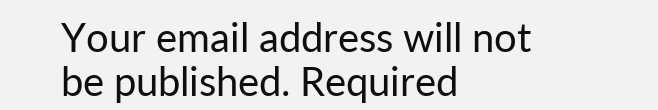Your email address will not be published. Required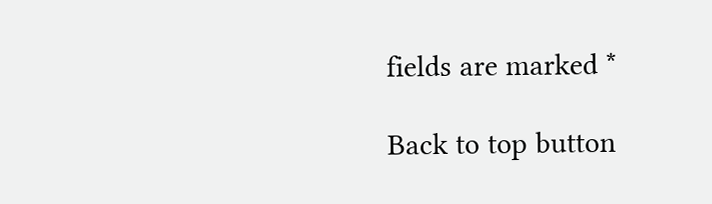fields are marked *

Back to top button